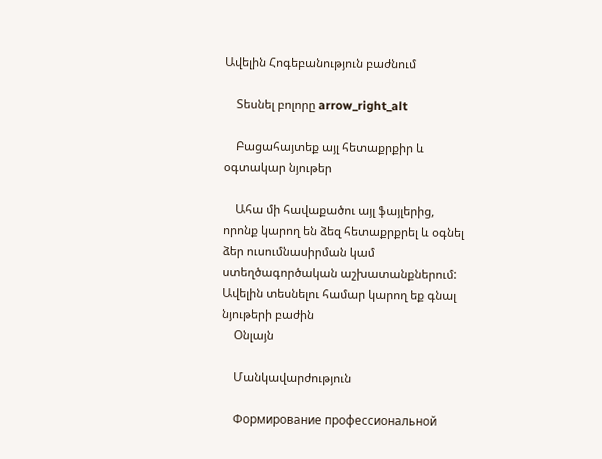Ավելին Հոգեբանություն բաժնում

    Տեսնել բոլորը arrow_right_alt

    Բացահայտեք այլ հետաքրքիր և օգտակար նյութեր

    Ահա մի հավաքածու այլ ֆայլերից, որոնք կարող են ձեզ հետաքրքրել և օգնել ձեր ուսումնասիրման կամ ստեղծագործական աշխատանքներում: Ավելին տեսնելու համար կարող եք գնալ նյութերի բաժին
    Օնլայն

    Մանկավարժություն

    Формирование профессиональной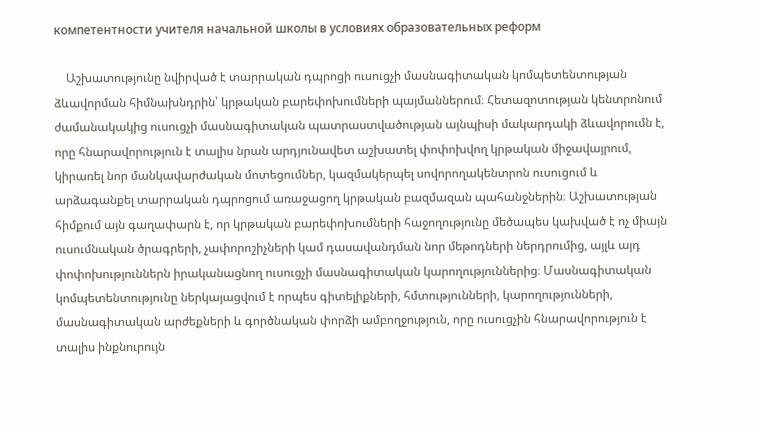компетентности учителя начальной школы в условиях образовательных реформ

    Աշխատությունը նվիրված է տարրական դպրոցի ուսուցչի մասնագիտական կոմպետենտության ձևավորման հիմնախնդրին՝ կրթական բարեփոխումների պայմաններում։ Հետազոտության կենտրոնում ժամանակակից ուսուցչի մասնագիտական պատրաստվածության այնպիսի մակարդակի ձևավորումն է, որը հնարավորություն է տալիս նրան արդյունավետ աշխատել փոփոխվող կրթական միջավայրում, կիրառել նոր մանկավարժական մոտեցումներ, կազմակերպել սովորողակենտրոն ուսուցում և արձագանքել տարրական դպրոցում առաջացող կրթական բազմազան պահանջներին։ Աշխատության հիմքում այն գաղափարն է, որ կրթական բարեփոխումների հաջողությունը մեծապես կախված է ոչ միայն ուսումնական ծրագրերի, չափորոշիչների կամ դասավանդման նոր մեթոդների ներդրումից, այլև այդ փոփոխություններն իրականացնող ուսուցչի մասնագիտական կարողություններից։ Մասնագիտական կոմպետենտությունը ներկայացվում է որպես գիտելիքների, հմտությունների, կարողությունների, մասնագիտական արժեքների և գործնական փորձի ամբողջություն, որը ուսուցչին հնարավորություն է տալիս ինքնուրույն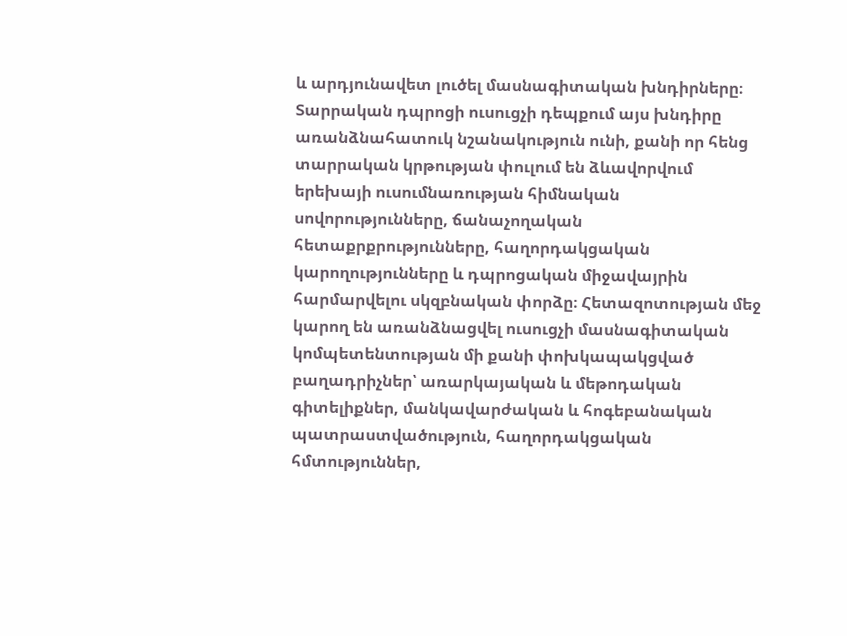և արդյունավետ լուծել մասնագիտական խնդիրները։ Տարրական դպրոցի ուսուցչի դեպքում այս խնդիրը առանձնահատուկ նշանակություն ունի, քանի որ հենց տարրական կրթության փուլում են ձևավորվում երեխայի ուսումնառության հիմնական սովորությունները, ճանաչողական հետաքրքրությունները, հաղորդակցական կարողությունները և դպրոցական միջավայրին հարմարվելու սկզբնական փորձը։ Հետազոտության մեջ կարող են առանձնացվել ուսուցչի մասնագիտական կոմպետենտության մի քանի փոխկապակցված բաղադրիչներ՝ առարկայական և մեթոդական գիտելիքներ, մանկավարժական և հոգեբանական պատրաստվածություն, հաղորդակցական հմտություններ,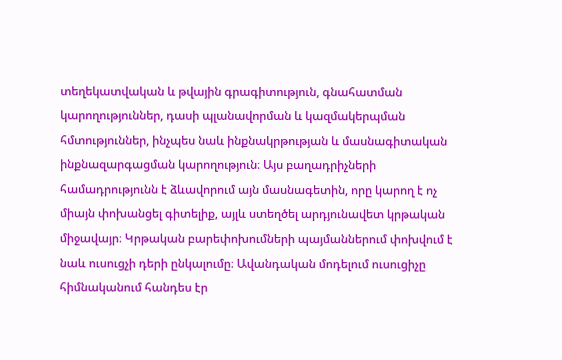տեղեկատվական և թվային գրագիտություն, գնահատման կարողություններ, դասի պլանավորման և կազմակերպման հմտություններ, ինչպես նաև ինքնակրթության և մասնագիտական ինքնազարգացման կարողություն։ Այս բաղադրիչների համադրությունն է ձևավորում այն մասնագետին, որը կարող է ոչ միայն փոխանցել գիտելիք, այլև ստեղծել արդյունավետ կրթական միջավայր։ Կրթական բարեփոխումների պայմաններում փոխվում է նաև ուսուցչի դերի ընկալումը։ Ավանդական մոդելում ուսուցիչը հիմնականում հանդես էր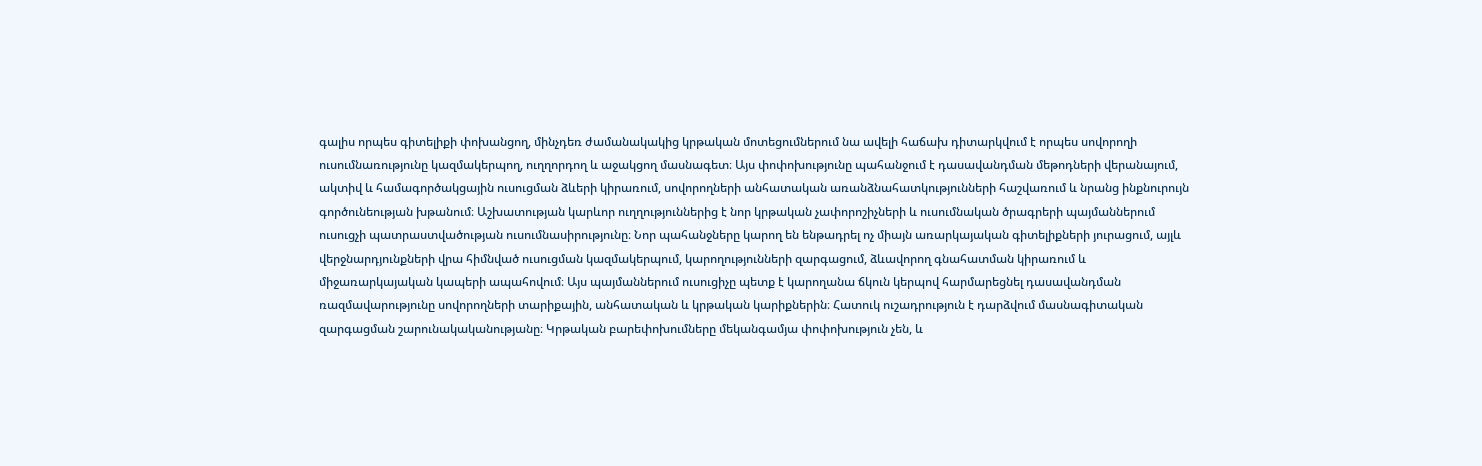գալիս որպես գիտելիքի փոխանցող, մինչդեռ ժամանակակից կրթական մոտեցումներում նա ավելի հաճախ դիտարկվում է որպես սովորողի ուսումնառությունը կազմակերպող, ուղղորդող և աջակցող մասնագետ։ Այս փոփոխությունը պահանջում է դասավանդման մեթոդների վերանայում, ակտիվ և համագործակցային ուսուցման ձևերի կիրառում, սովորողների անհատական առանձնահատկությունների հաշվառում և նրանց ինքնուրույն գործունեության խթանում։ Աշխատության կարևոր ուղղություններից է նոր կրթական չափորոշիչների և ուսումնական ծրագրերի պայմաններում ուսուցչի պատրաստվածության ուսումնասիրությունը։ Նոր պահանջները կարող են ենթադրել ոչ միայն առարկայական գիտելիքների յուրացում, այլև վերջնարդյունքների վրա հիմնված ուսուցման կազմակերպում, կարողությունների զարգացում, ձևավորող գնահատման կիրառում և միջառարկայական կապերի ապահովում։ Այս պայմաններում ուսուցիչը պետք է կարողանա ճկուն կերպով հարմարեցնել դասավանդման ռազմավարությունը սովորողների տարիքային, անհատական և կրթական կարիքներին։ Հատուկ ուշադրություն է դարձվում մասնագիտական զարգացման շարունակականությանը։ Կրթական բարեփոխումները մեկանգամյա փոփոխություն չեն, և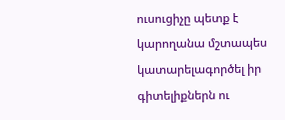ուսուցիչը պետք է կարողանա մշտապես կատարելագործել իր գիտելիքներն ու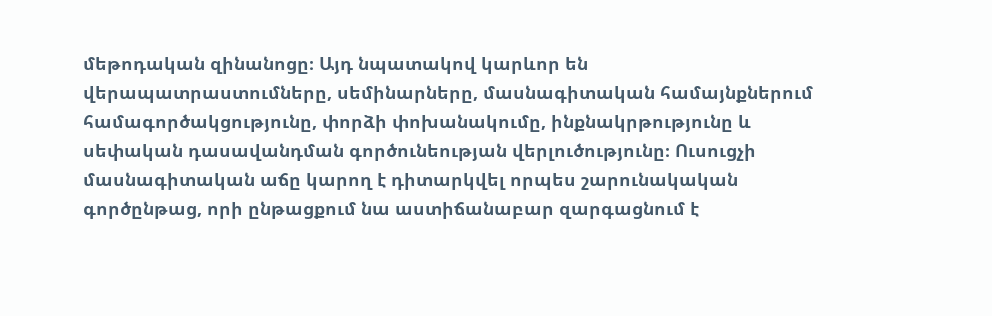մեթոդական զինանոցը։ Այդ նպատակով կարևոր են վերապատրաստումները, սեմինարները, մասնագիտական համայնքներում համագործակցությունը, փորձի փոխանակումը, ինքնակրթությունը և սեփական դասավանդման գործունեության վերլուծությունը։ Ուսուցչի մասնագիտական աճը կարող է դիտարկվել որպես շարունակական գործընթաց, որի ընթացքում նա աստիճանաբար զարգացնում է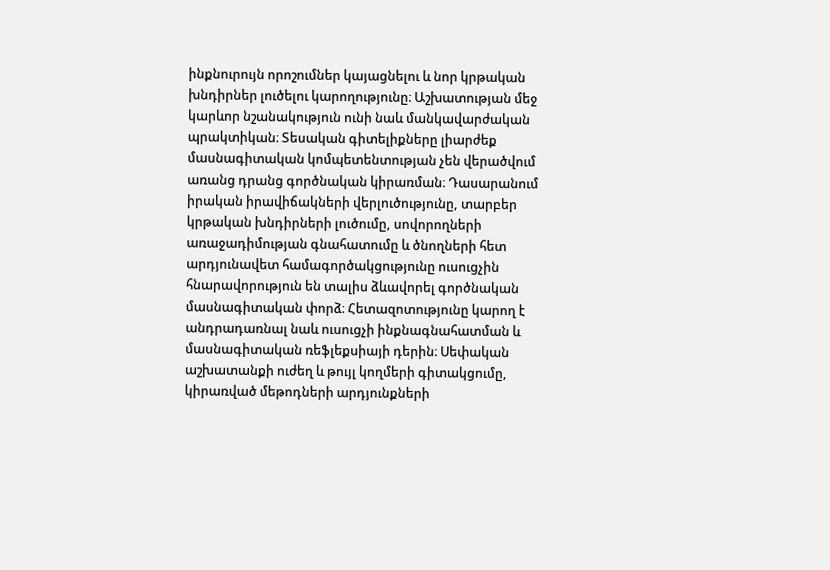ինքնուրույն որոշումներ կայացնելու և նոր կրթական խնդիրներ լուծելու կարողությունը։ Աշխատության մեջ կարևոր նշանակություն ունի նաև մանկավարժական պրակտիկան։ Տեսական գիտելիքները լիարժեք մասնագիտական կոմպետենտության չեն վերածվում առանց դրանց գործնական կիրառման։ Դասարանում իրական իրավիճակների վերլուծությունը, տարբեր կրթական խնդիրների լուծումը, սովորողների առաջադիմության գնահատումը և ծնողների հետ արդյունավետ համագործակցությունը ուսուցչին հնարավորություն են տալիս ձևավորել գործնական մասնագիտական փորձ։ Հետազոտությունը կարող է անդրադառնալ նաև ուսուցչի ինքնագնահատման և մասնագիտական ռեֆլեքսիայի դերին։ Սեփական աշխատանքի ուժեղ և թույլ կողմերի գիտակցումը, կիրառված մեթոդների արդյունքների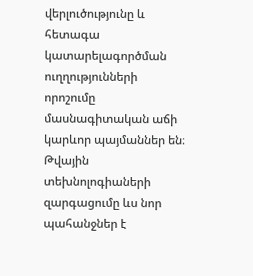վերլուծությունը և հետագա կատարելագործման ուղղությունների որոշումը մասնագիտական աճի կարևոր պայմաններ են։ Թվային տեխնոլոգիաների զարգացումը ևս նոր պահանջներ է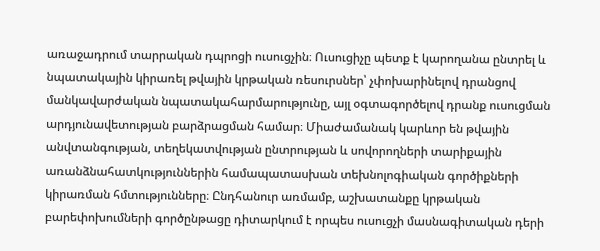առաջադրում տարրական դպրոցի ուսուցչին։ Ուսուցիչը պետք է կարողանա ընտրել և նպատակային կիրառել թվային կրթական ռեսուրսներ՝ չփոխարինելով դրանցով մանկավարժական նպատակահարմարությունը, այլ օգտագործելով դրանք ուսուցման արդյունավետության բարձրացման համար։ Միաժամանակ կարևոր են թվային անվտանգության, տեղեկատվության ընտրության և սովորողների տարիքային առանձնահատկություններին համապատասխան տեխնոլոգիական գործիքների կիրառման հմտությունները։ Ընդհանուր առմամբ, աշխատանքը կրթական բարեփոխումների գործընթացը դիտարկում է որպես ուսուցչի մասնագիտական դերի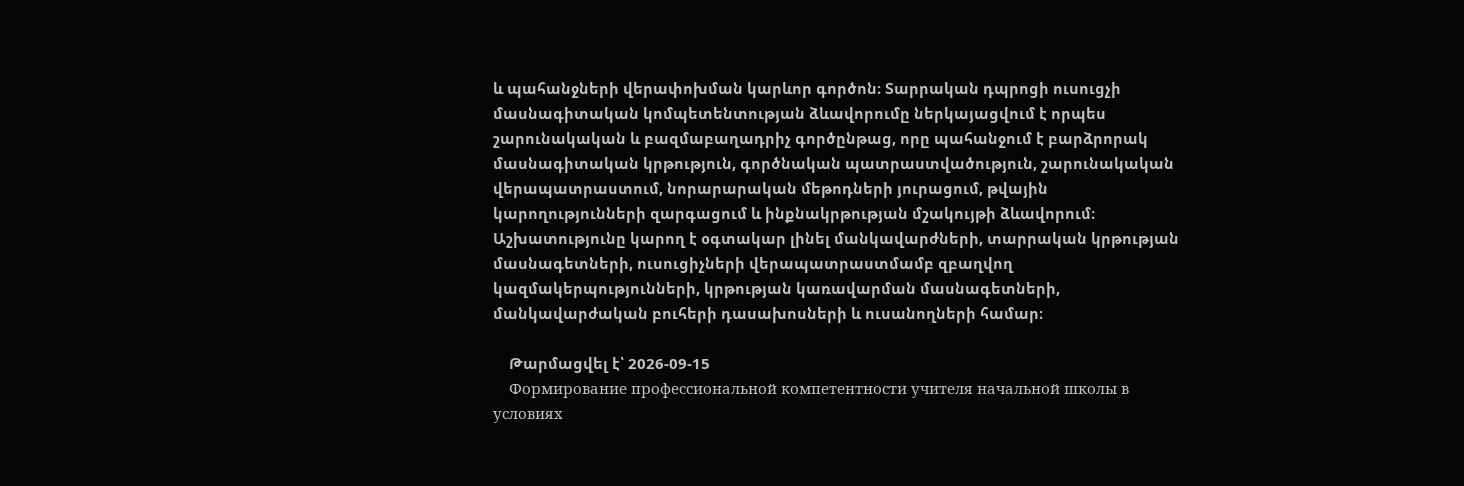և պահանջների վերափոխման կարևոր գործոն։ Տարրական դպրոցի ուսուցչի մասնագիտական կոմպետենտության ձևավորումը ներկայացվում է որպես շարունակական և բազմաբաղադրիչ գործընթաց, որը պահանջում է բարձրորակ մասնագիտական կրթություն, գործնական պատրաստվածություն, շարունակական վերապատրաստում, նորարարական մեթոդների յուրացում, թվային կարողությունների զարգացում և ինքնակրթության մշակույթի ձևավորում։ Աշխատությունը կարող է օգտակար լինել մանկավարժների, տարրական կրթության մասնագետների, ուսուցիչների վերապատրաստմամբ զբաղվող կազմակերպությունների, կրթության կառավարման մասնագետների, մանկավարժական բուհերի դասախոսների և ուսանողների համար։

    Թարմացվել է՝ 2026-09-15
    Формирование профессиональной компетентности учителя начальной школы в условиях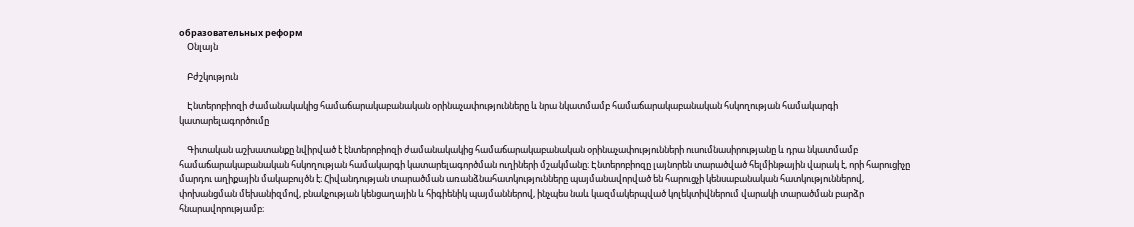образовательных реформ
    Օնլայն

    Բժշկություն

    Էնտերոբիոզի ժամանակակից համաճարակաբանական օրինաչափությունները և նրա նկատմամբ համաճարակաբանական հսկողության համակարգի կատարելագործումը

    Գիտական աշխատանքը նվիրված է էնտերոբիոզի ժամանակակից համաճարակաբանական օրինաչափությունների ուսումնասիրությանը և դրա նկատմամբ համաճարակաբանական հսկողության համակարգի կատարելագործման ուղիների մշակմանը։ Էնտերոբիոզը լայնորեն տարածված հելմինթային վարակ է, որի հարուցիչը մարդու աղիքային մակաբույծն է։ Հիվանդության տարածման առանձնահատկությունները պայմանավորված են հարուցչի կենսաբանական հատկություններով, փոխանցման մեխանիզմով, բնակչության կենցաղային և հիգիենիկ պայմաններով, ինչպես նաև կազմակերպված կոլեկտիվներում վարակի տարածման բարձր հնարավորությամբ։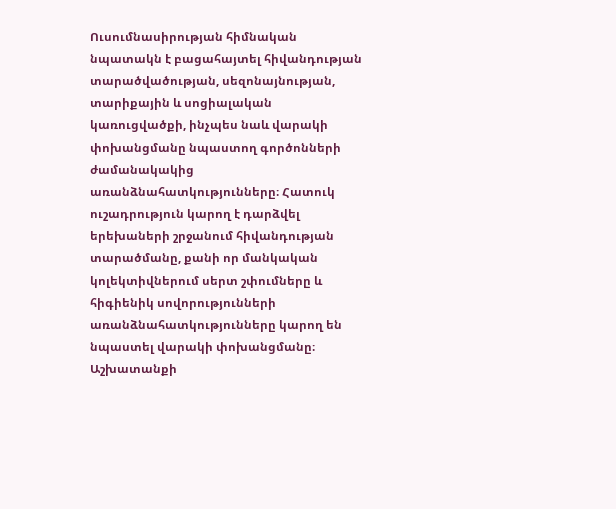Ուսումնասիրության հիմնական նպատակն է բացահայտել հիվանդության տարածվածության, սեզոնայնության, տարիքային և սոցիալական կառուցվածքի, ինչպես նաև վարակի փոխանցմանը նպաստող գործոնների ժամանակակից առանձնահատկությունները։ Հատուկ ուշադրություն կարող է դարձվել երեխաների շրջանում հիվանդության տարածմանը, քանի որ մանկական կոլեկտիվներում սերտ շփումները և հիգիենիկ սովորությունների առանձնահատկությունները կարող են նպաստել վարակի փոխանցմանը։ Աշխատանքի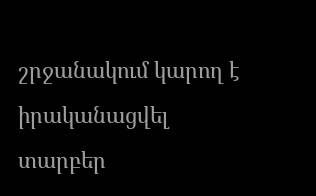շրջանակում կարող է իրականացվել տարբեր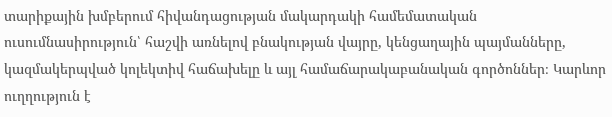տարիքային խմբերում հիվանդացության մակարդակի համեմատական ուսումնասիրություն՝ հաշվի առնելով բնակության վայրը, կենցաղային պայմանները, կազմակերպված կոլեկտիվ հաճախելը և այլ համաճարակաբանական գործոններ։ Կարևոր ուղղություն է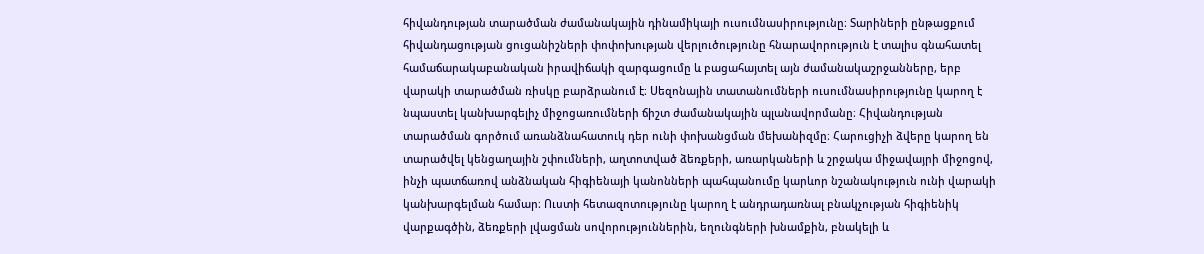հիվանդության տարածման ժամանակային դինամիկայի ուսումնասիրությունը։ Տարիների ընթացքում հիվանդացության ցուցանիշների փոփոխության վերլուծությունը հնարավորություն է տալիս գնահատել համաճարակաբանական իրավիճակի զարգացումը և բացահայտել այն ժամանակաշրջանները, երբ վարակի տարածման ռիսկը բարձրանում է։ Սեզոնային տատանումների ուսումնասիրությունը կարող է նպաստել կանխարգելիչ միջոցառումների ճիշտ ժամանակային պլանավորմանը։ Հիվանդության տարածման գործում առանձնահատուկ դեր ունի փոխանցման մեխանիզմը։ Հարուցիչի ձվերը կարող են տարածվել կենցաղային շփումների, աղտոտված ձեռքերի, առարկաների և շրջակա միջավայրի միջոցով, ինչի պատճառով անձնական հիգիենայի կանոնների պահպանումը կարևոր նշանակություն ունի վարակի կանխարգելման համար։ Ուստի հետազոտությունը կարող է անդրադառնալ բնակչության հիգիենիկ վարքագծին, ձեռքերի լվացման սովորություններին, եղունգների խնամքին, բնակելի և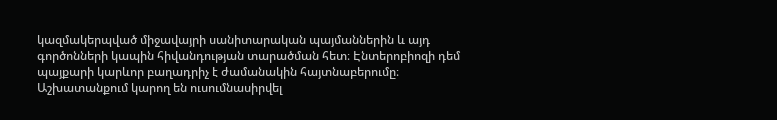կազմակերպված միջավայրի սանիտարական պայմաններին և այդ գործոնների կապին հիվանդության տարածման հետ։ Էնտերոբիոզի դեմ պայքարի կարևոր բաղադրիչ է ժամանակին հայտնաբերումը։ Աշխատանքում կարող են ուսումնասիրվել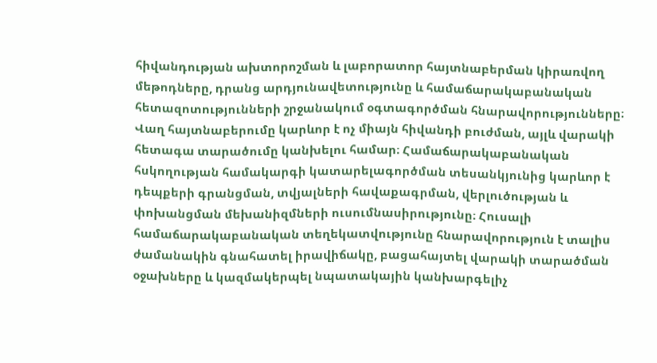հիվանդության ախտորոշման և լաբորատոր հայտնաբերման կիրառվող մեթոդները, դրանց արդյունավետությունը և համաճարակաբանական հետազոտությունների շրջանակում օգտագործման հնարավորությունները։ Վաղ հայտնաբերումը կարևոր է ոչ միայն հիվանդի բուժման, այլև վարակի հետագա տարածումը կանխելու համար։ Համաճարակաբանական հսկողության համակարգի կատարելագործման տեսանկյունից կարևոր է դեպքերի գրանցման, տվյալների հավաքագրման, վերլուծության և փոխանցման մեխանիզմների ուսումնասիրությունը։ Հուսալի համաճարակաբանական տեղեկատվությունը հնարավորություն է տալիս ժամանակին գնահատել իրավիճակը, բացահայտել վարակի տարածման օջախները և կազմակերպել նպատակային կանխարգելիչ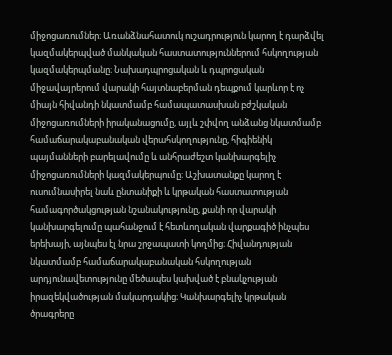միջոցառումներ։ Առանձնահատուկ ուշադրություն կարող է դարձվել կազմակերպված մանկական հաստատություններում հսկողության կազմակերպմանը։ Նախադպրոցական և դպրոցական միջավայրերում վարակի հայտնաբերման դեպքում կարևոր է ոչ միայն հիվանդի նկատմամբ համապատասխան բժշկական միջոցառումների իրականացումը, այլև շփվող անձանց նկատմամբ համաճարակաբանական վերահսկողությունը, հիգիենիկ պայմանների բարելավումը և անհրաժեշտ կանխարգելիչ միջոցառումների կազմակերպումը։ Աշխատանքը կարող է ուսումնասիրել նաև ընտանիքի և կրթական հաստատության համագործակցության նշանակությունը, քանի որ վարակի կանխարգելումը պահանջում է հետևողական վարքագիծ ինչպես երեխայի, այնպես էլ նրա շրջապատի կողմից։ Հիվանդության նկատմամբ համաճարակաբանական հսկողության արդյունավետությունը մեծապես կախված է բնակչության իրազեկվածության մակարդակից։ Կանխարգելիչ կրթական ծրագրերը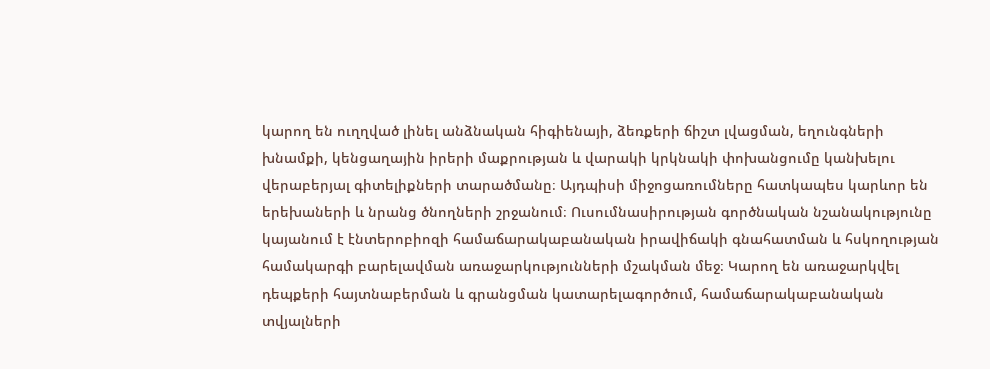կարող են ուղղված լինել անձնական հիգիենայի, ձեռքերի ճիշտ լվացման, եղունգների խնամքի, կենցաղային իրերի մաքրության և վարակի կրկնակի փոխանցումը կանխելու վերաբերյալ գիտելիքների տարածմանը։ Այդպիսի միջոցառումները հատկապես կարևոր են երեխաների և նրանց ծնողների շրջանում։ Ուսումնասիրության գործնական նշանակությունը կայանում է էնտերոբիոզի համաճարակաբանական իրավիճակի գնահատման և հսկողության համակարգի բարելավման առաջարկությունների մշակման մեջ։ Կարող են առաջարկվել դեպքերի հայտնաբերման և գրանցման կատարելագործում, համաճարակաբանական տվյալների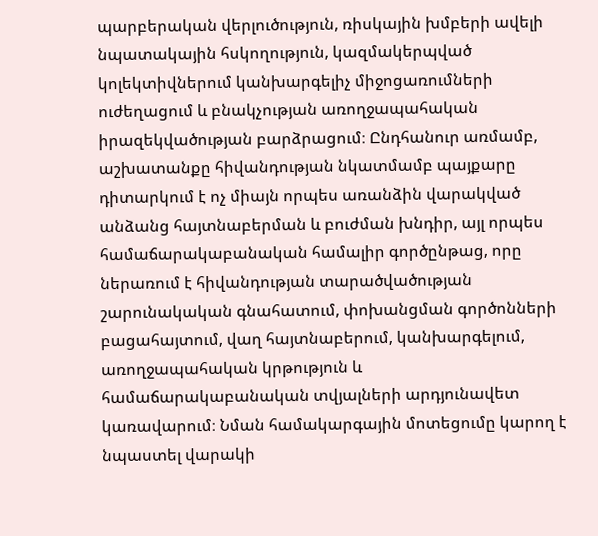պարբերական վերլուծություն, ռիսկային խմբերի ավելի նպատակային հսկողություն, կազմակերպված կոլեկտիվներում կանխարգելիչ միջոցառումների ուժեղացում և բնակչության առողջապահական իրազեկվածության բարձրացում։ Ընդհանուր առմամբ, աշխատանքը հիվանդության նկատմամբ պայքարը դիտարկում է ոչ միայն որպես առանձին վարակված անձանց հայտնաբերման և բուժման խնդիր, այլ որպես համաճարակաբանական համալիր գործընթաց, որը ներառում է հիվանդության տարածվածության շարունակական գնահատում, փոխանցման գործոնների բացահայտում, վաղ հայտնաբերում, կանխարգելում, առողջապահական կրթություն և համաճարակաբանական տվյալների արդյունավետ կառավարում։ Նման համակարգային մոտեցումը կարող է նպաստել վարակի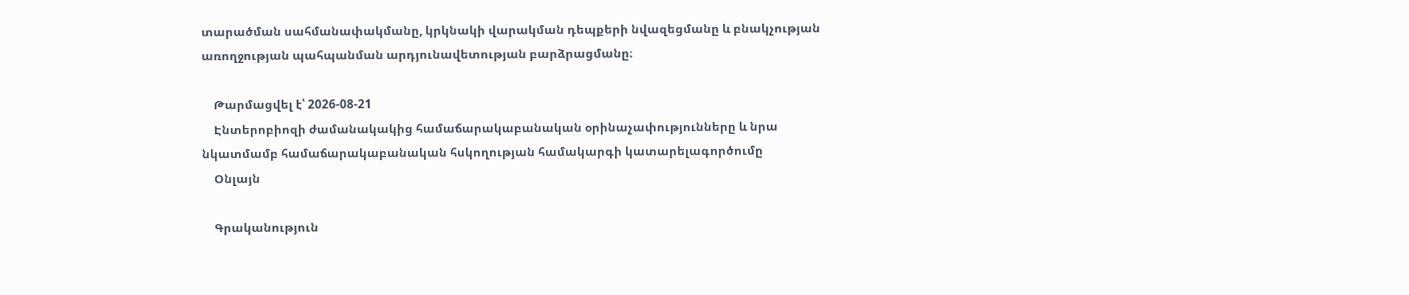տարածման սահմանափակմանը, կրկնակի վարակման դեպքերի նվազեցմանը և բնակչության առողջության պահպանման արդյունավետության բարձրացմանը։

    Թարմացվել է՝ 2026-08-21
    Էնտերոբիոզի ժամանակակից համաճարակաբանական օրինաչափությունները և նրա նկատմամբ համաճարակաբանական հսկողության համակարգի կատարելագործումը
    Օնլայն

    Գրականություն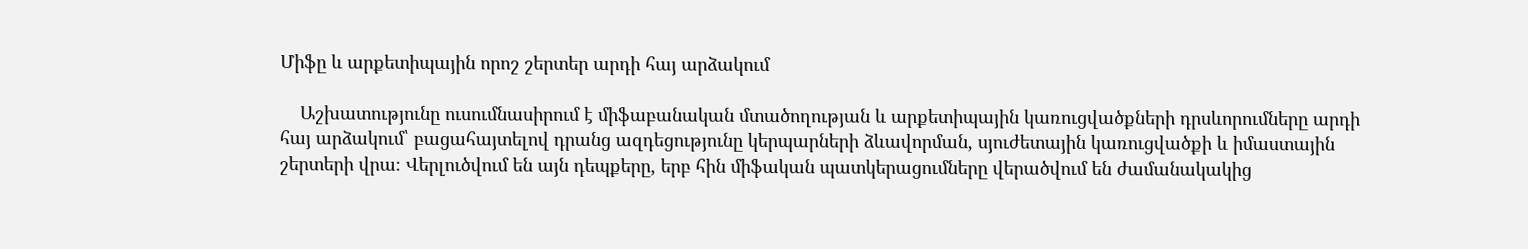Միֆը և արքետիպային որոշ շերտեր արդի հայ արձակում

    Աշխատությունը ուսումնասիրում է միֆաբանական մտածողության և արքետիպային կառուցվածքների դրսևորումները արդի հայ արձակում՝ բացահայտելով դրանց ազդեցությունը կերպարների ձևավորման, սյուժետային կառուցվածքի և իմաստային շերտերի վրա։ Վերլուծվում են այն դեպքերը, երբ հին միֆական պատկերացումները վերածվում են ժամանակակից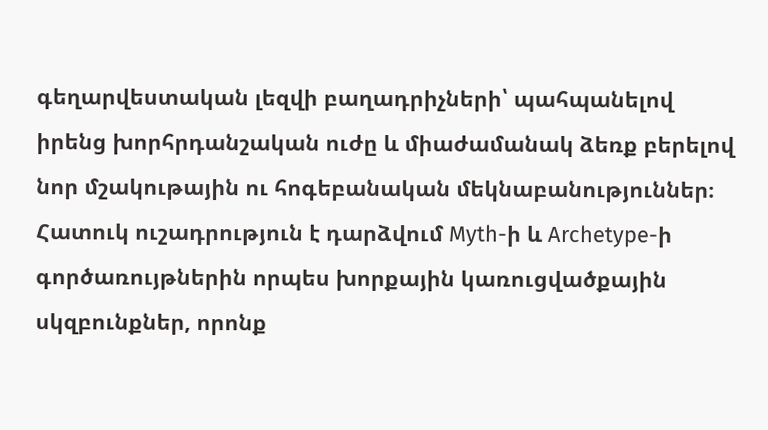գեղարվեստական լեզվի բաղադրիչների՝ պահպանելով իրենց խորհրդանշական ուժը և միաժամանակ ձեռք բերելով նոր մշակութային ու հոգեբանական մեկնաբանություններ։ Հատուկ ուշադրություն է դարձվում Myth-ի և Archetype-ի գործառույթներին որպես խորքային կառուցվածքային սկզբունքներ, որոնք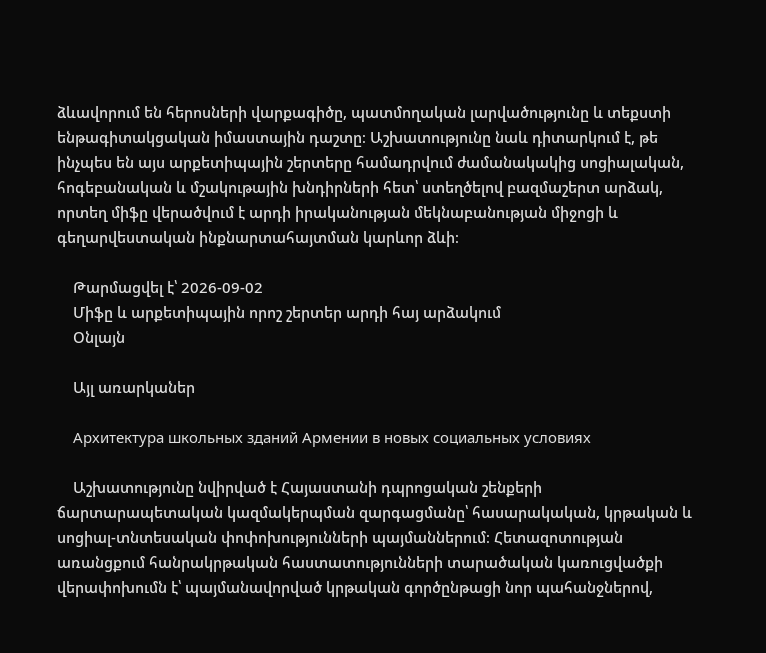ձևավորում են հերոսների վարքագիծը, պատմողական լարվածությունը և տեքստի ենթագիտակցական իմաստային դաշտը։ Աշխատությունը նաև դիտարկում է, թե ինչպես են այս արքետիպային շերտերը համադրվում ժամանակակից սոցիալական, հոգեբանական և մշակութային խնդիրների հետ՝ ստեղծելով բազմաշերտ արձակ, որտեղ միֆը վերածվում է արդի իրականության մեկնաբանության միջոցի և գեղարվեստական ինքնարտահայտման կարևոր ձևի։

    Թարմացվել է՝ 2026-09-02
    Միֆը և արքետիպային որոշ շերտեր արդի հայ արձակում
    Օնլայն

    Այլ առարկաներ

    Архитектура школьных зданий Армении в новых социальных условиях

    Աշխատությունը նվիրված է Հայաստանի դպրոցական շենքերի ճարտարապետական կազմակերպման զարգացմանը՝ հասարակական, կրթական և սոցիալ-տնտեսական փոփոխությունների պայմաններում։ Հետազոտության առանցքում հանրակրթական հաստատությունների տարածական կառուցվածքի վերափոխումն է՝ պայմանավորված կրթական գործընթացի նոր պահանջներով,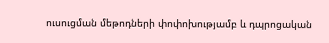ուսուցման մեթոդների փոփոխությամբ և դպրոցական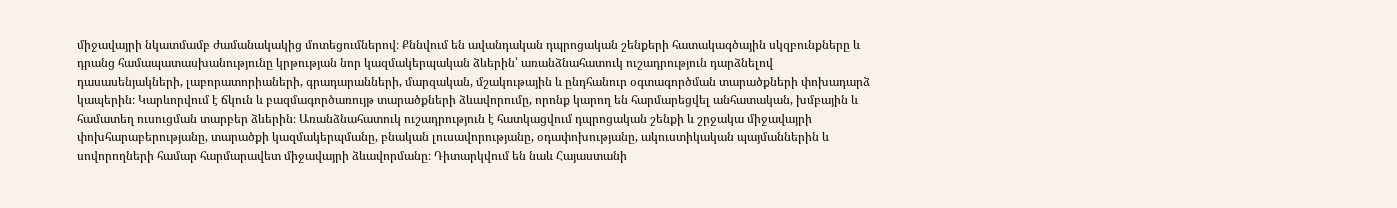միջավայրի նկատմամբ ժամանակակից մոտեցումներով։ Քննվում են ավանդական դպրոցական շենքերի հատակագծային սկզբունքները և դրանց համապատասխանությունը կրթության նոր կազմակերպական ձևերին՝ առանձնահատուկ ուշադրություն դարձնելով դասասենյակների, լաբորատորիաների, գրադարանների, մարզական, մշակութային և ընդհանուր օգտագործման տարածքների փոխադարձ կապերին։ Կարևորվում է ճկուն և բազմագործառույթ տարածքների ձևավորումը, որոնք կարող են հարմարեցվել անհատական, խմբային և համատեղ ուսուցման տարբեր ձևերին։ Առանձնահատուկ ուշադրություն է հատկացվում դպրոցական շենքի և շրջակա միջավայրի փոխհարաբերությանը, տարածքի կազմակերպմանը, բնական լուսավորությանը, օդափոխությանը, ակուստիկական պայմաններին և սովորողների համար հարմարավետ միջավայրի ձևավորմանը։ Դիտարկվում են նաև Հայաստանի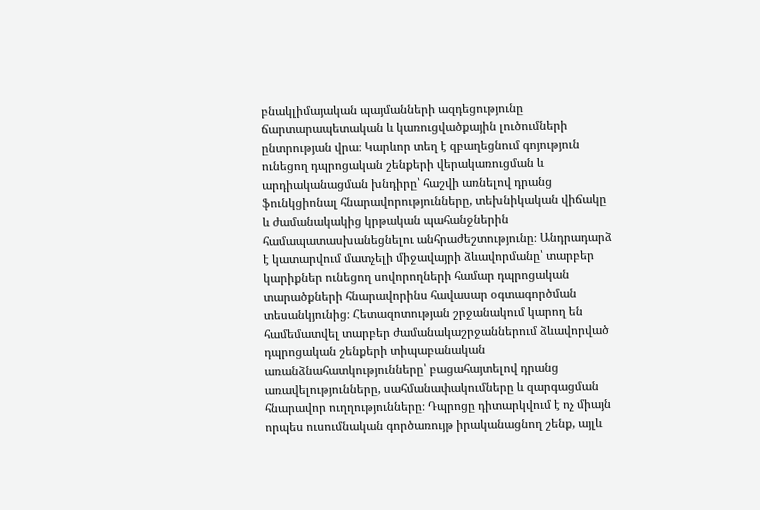բնակլիմայական պայմանների ազդեցությունը ճարտարապետական և կառուցվածքային լուծումների ընտրության վրա։ Կարևոր տեղ է զբաղեցնում գոյություն ունեցող դպրոցական շենքերի վերակառուցման և արդիականացման խնդիրը՝ հաշվի առնելով դրանց ֆունկցիոնալ հնարավորությունները, տեխնիկական վիճակը և ժամանակակից կրթական պահանջներին համապատասխանեցնելու անհրաժեշտությունը։ Անդրադարձ է կատարվում մատչելի միջավայրի ձևավորմանը՝ տարբեր կարիքներ ունեցող սովորողների համար դպրոցական տարածքների հնարավորինս հավասար օգտագործման տեսանկյունից։ Հետազոտության շրջանակում կարող են համեմատվել տարբեր ժամանակաշրջաններում ձևավորված դպրոցական շենքերի տիպաբանական առանձնահատկությունները՝ բացահայտելով դրանց առավելությունները, սահմանափակումները և զարգացման հնարավոր ուղղությունները։ Դպրոցը դիտարկվում է ոչ միայն որպես ուսումնական գործառույթ իրականացնող շենք, այլև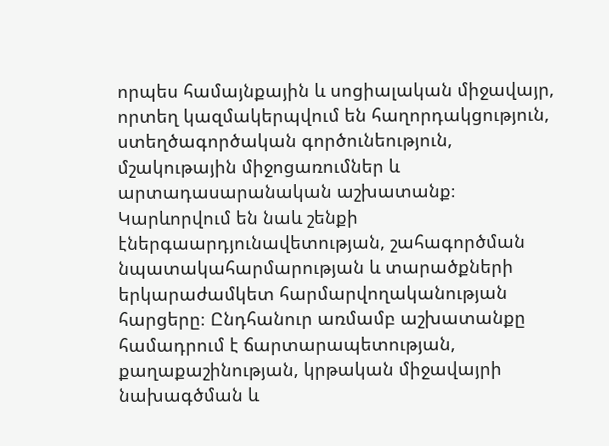որպես համայնքային և սոցիալական միջավայր, որտեղ կազմակերպվում են հաղորդակցություն, ստեղծագործական գործունեություն, մշակութային միջոցառումներ և արտադասարանական աշխատանք։ Կարևորվում են նաև շենքի էներգաարդյունավետության, շահագործման նպատակահարմարության և տարածքների երկարաժամկետ հարմարվողականության հարցերը։ Ընդհանուր առմամբ աշխատանքը համադրում է ճարտարապետության, քաղաքաշինության, կրթական միջավայրի նախագծման և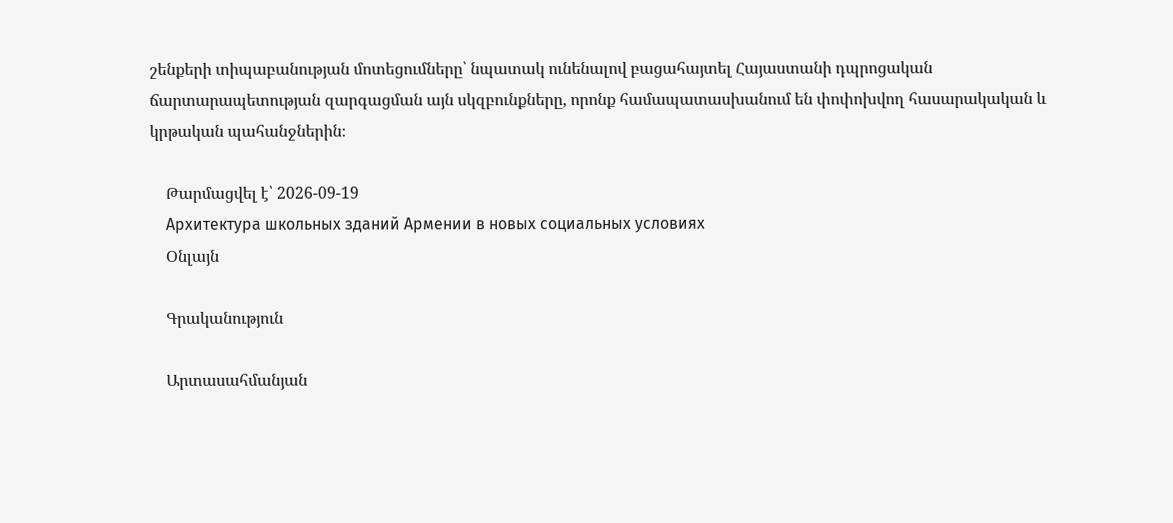շենքերի տիպաբանության մոտեցումները՝ նպատակ ունենալով բացահայտել Հայաստանի դպրոցական ճարտարապետության զարգացման այն սկզբունքները, որոնք համապատասխանում են փոփոխվող հասարակական և կրթական պահանջներին։

    Թարմացվել է՝ 2026-09-19
    Архитектура школьных зданий Армении в новых социальных условиях
    Օնլայն

    Գրականություն

    Արտասահմանյան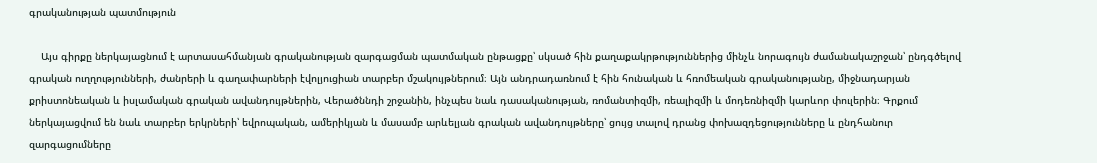գրականության պատմություն

    Այս գիրքը ներկայացնում է արտասահմանյան գրականության զարգացման պատմական ընթացքը՝ սկսած հին քաղաքակրթություններից մինչև նորագույն ժամանակաշրջան՝ ընդգծելով գրական ուղղությունների, ժանրերի և գաղափարների էվոլյուցիան տարբեր մշակույթներում։ Այն անդրադառնում է հին հունական և հռոմեական գրականությանը, միջնադարյան քրիստոնեական և իսլամական գրական ավանդույթներին, Վերածննդի շրջանին, ինչպես նաև դասականության, ռոմանտիզմի, ռեալիզմի և մոդեռնիզմի կարևոր փուլերին։ Գրքում ներկայացվում են նաև տարբեր երկրների՝ եվրոպական, ամերիկյան և մասամբ արևելյան գրական ավանդույթները՝ ցույց տալով դրանց փոխազդեցությունները և ընդհանուր զարգացումները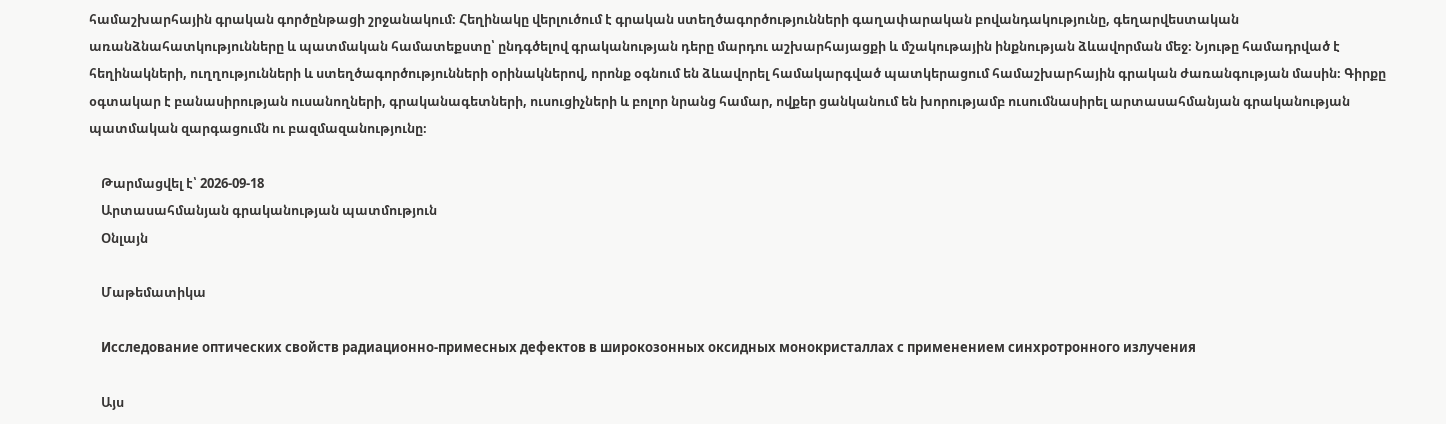համաշխարհային գրական գործընթացի շրջանակում։ Հեղինակը վերլուծում է գրական ստեղծագործությունների գաղափարական բովանդակությունը, գեղարվեստական առանձնահատկությունները և պատմական համատեքստը՝ ընդգծելով գրականության դերը մարդու աշխարհայացքի և մշակութային ինքնության ձևավորման մեջ։ Նյութը համադրված է հեղինակների, ուղղությունների և ստեղծագործությունների օրինակներով, որոնք օգնում են ձևավորել համակարգված պատկերացում համաշխարհային գրական ժառանգության մասին։ Գիրքը օգտակար է բանասիրության ուսանողների, գրականագետների, ուսուցիչների և բոլոր նրանց համար, ովքեր ցանկանում են խորությամբ ուսումնասիրել արտասահմանյան գրականության պատմական զարգացումն ու բազմազանությունը։

    Թարմացվել է՝ 2026-09-18
    Արտասահմանյան գրականության պատմություն
    Օնլայն

    Մաթեմատիկա

    Исследование оптических свойств радиационно-примесных дефектов в широкозонных оксидных монокристаллах с применением синхротронного излучения

    Այս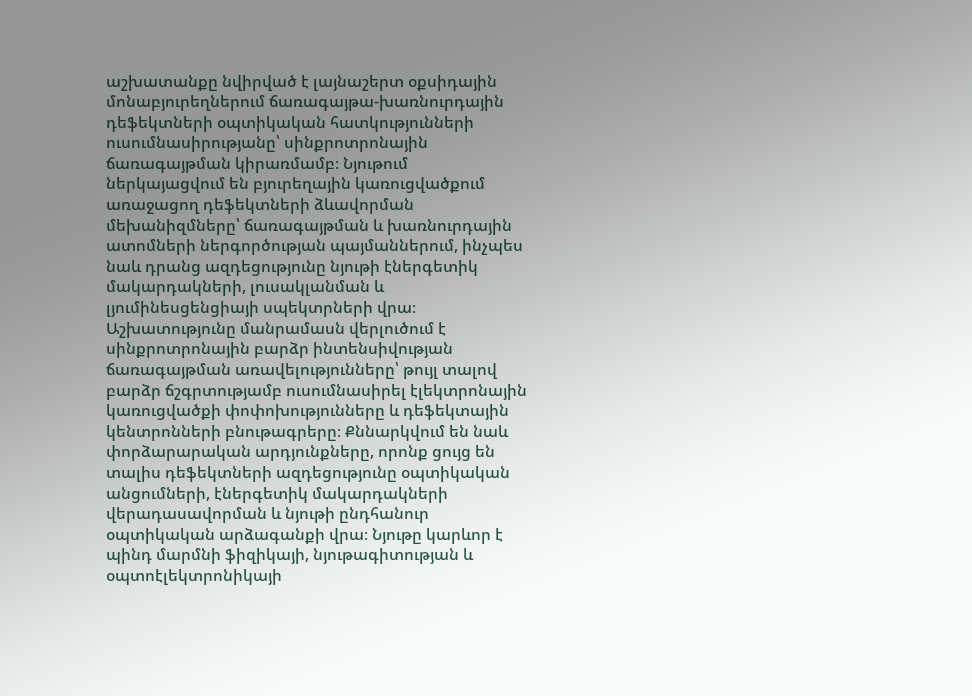աշխատանքը նվիրված է լայնաշերտ օքսիդային մոնաբյուրեղներում ճառագայթա-խառնուրդային դեֆեկտների օպտիկական հատկությունների ուսումնասիրությանը՝ սինքրոտրոնային ճառագայթման կիրառմամբ։ Նյութում ներկայացվում են բյուրեղային կառուցվածքում առաջացող դեֆեկտների ձևավորման մեխանիզմները՝ ճառագայթման և խառնուրդային ատոմների ներգործության պայմաններում, ինչպես նաև դրանց ազդեցությունը նյութի էներգետիկ մակարդակների, լուսակլանման և լյումինեսցենցիայի սպեկտրների վրա։ Աշխատությունը մանրամասն վերլուծում է սինքրոտրոնային բարձր ինտենսիվության ճառագայթման առավելությունները՝ թույլ տալով բարձր ճշգրտությամբ ուսումնասիրել էլեկտրոնային կառուցվածքի փոփոխությունները և դեֆեկտային կենտրոնների բնութագրերը։ Քննարկվում են նաև փորձարարական արդյունքները, որոնք ցույց են տալիս դեֆեկտների ազդեցությունը օպտիկական անցումների, էներգետիկ մակարդակների վերադասավորման և նյութի ընդհանուր օպտիկական արձագանքի վրա։ Նյութը կարևոր է պինդ մարմնի ֆիզիկայի, նյութագիտության և օպտոէլեկտրոնիկայի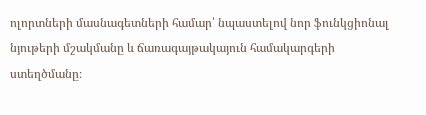ոլորտների մասնագետների համար՝ նպաստելով նոր ֆունկցիոնալ նյութերի մշակմանը և ճառագայթակայուն համակարգերի ստեղծմանը։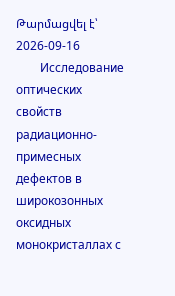Թարմացվել է՝ 2026-09-16
        Исследование оптических свойств радиационно-примесных дефектов в широкозонных оксидных монокристаллах с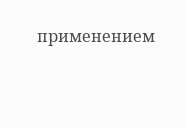применением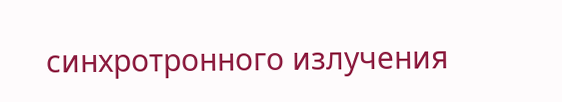синхротронного излучения